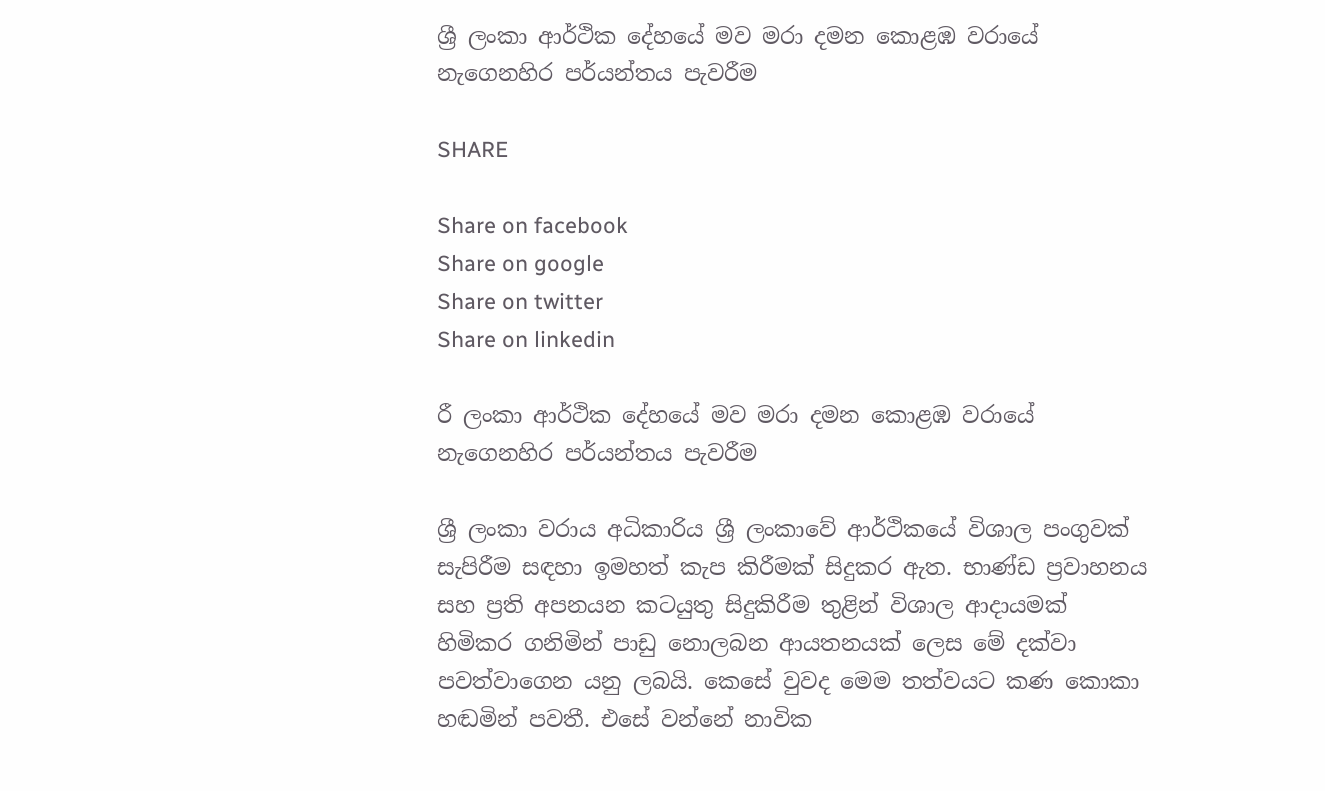ශ්‍රී ලංකා ආර්ථික දේහයේ මව මරා දමන කොළඹ වරායේ නැගෙනහිර පර්යන්තය පැවරීම

SHARE

Share on facebook
Share on google
Share on twitter
Share on linkedin

රී ලංකා ආර්ථික දේහයේ මව මරා දමන කොළඹ වරායේ නැගෙනහිර පර්යන්තය පැවරීම

ශ්‍රී ලංකා වරාය අධිකාරිය ශ්‍රී ලංකාවේ ආර්ථිකයේ විශාල පංගුවක් සැපිරීම සඳහා ඉමහත් කැප කිරීමක් සිදුකර ඇත. භාණ්ඩ ප්‍රවාහනය සහ ප්‍රති අපනයන කටයුතු සිදුකිරීම තුළින් විශාල ආදායමක් හිමිකර ගනිමින් පාඩු නොලබන ආයතනයක් ලෙස මේ දක්වා පවත්වාගෙන යනු ලබයි. කෙසේ වුවද මෙම තත්වයට කණ කොකා හඬමින් පවතී. එසේ වන්නේ නාවික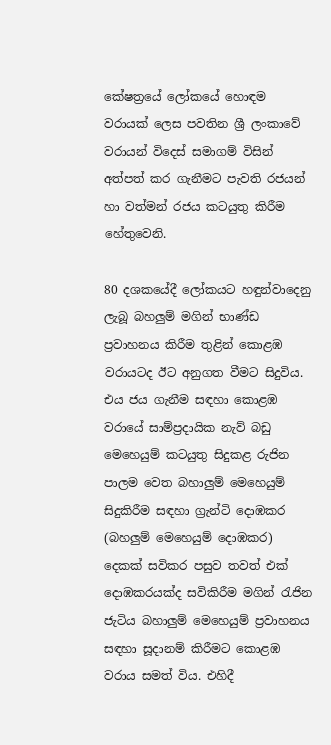කේෂත්‍රයේ ලෝකයේ හොඳම වරායක් ලෙස පවතින ශ්‍රී ලංකාවේ වරායන් විදෙස් සමාගම් විසින් අත්පත් කර ගැනීමට පැවති රජයන් හා වත්මන් රජය කටයුතු කිරීම හේතුවෙනි.

80 දශකයේදී ලෝකයට හඳුන්වාදෙනු ලැබූ බහලුම් මගින් භාණ්ඩ ප්‍රවාහනය කිරීම තුළින් කොළඹ වරායටද ඊට අනුගත වීමට සිදුවිය. එය ජය ගැනීම සඳහා කොළඹ වරායේ සාම්ප්‍රදායික නැව් බඩු මෙහෙයුම් කටයුතු සිදුකළ රුජින පාලම වෙත බහාලුම් මෙහෙයුම් සිදුකිරීම සඳහා ග්‍රැන්ටි දොඹකර (බහලුම් මෙහෙයුම් දොඹකර) දෙකක් සවිකර පසුව තවත් එක් දොඹකරයක්ද සවිකිරීම මගින් රැජින ජැටිය බහාලුම් මෙහෙයුම් ප්‍රවාහනය සඳහා සූදානම් කිරීමට කොළඹ වරාය සමත් විය. එහිදී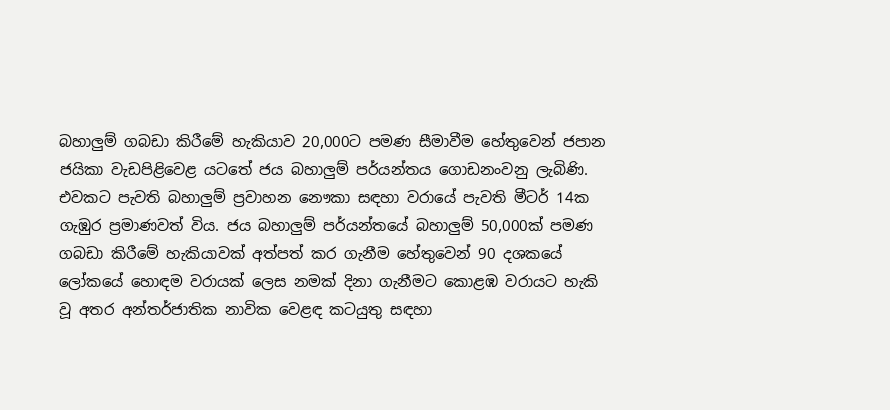බහාලුම් ගබඩා කිරීමේ හැකියාව 20,000ට පමණ සීමාවීම හේතුවෙන් ජපාන ජයිකා වැඩපිළිවෙළ යටතේ ජය බහාලුම් පර්යන්තය ගොඩනංවනු ලැබිණි. එවකට පැවති බහාලුම් ප්‍රවාහන නෞකා සඳහා වරායේ පැවති මීටර් 14ක ගැඹුර ප්‍රමාණවත් විය. ජය බහාලුම් පර්යන්තයේ බහාලුම් 50,000ක් පමණ ගබඩා කිරීමේ හැකියාවක් අත්පත් කර ගැනීම හේතුවෙන් 90 දශකයේ ලෝකයේ හොඳම වරායක් ලෙස නමක් දිනා ගැනීමට කොළඹ වරායට හැකි වූ අතර අන්තර්ජාතික නාවික වෙළඳ කටයුතු සඳහා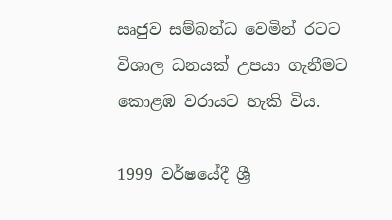ඍජුව සම්බන්ධ වෙමින් රටට විශාල ධනයක් උපයා ගැනීමට කොළඹ වරායට හැකි විය.

1999 වර්ෂයේදී ශ්‍රී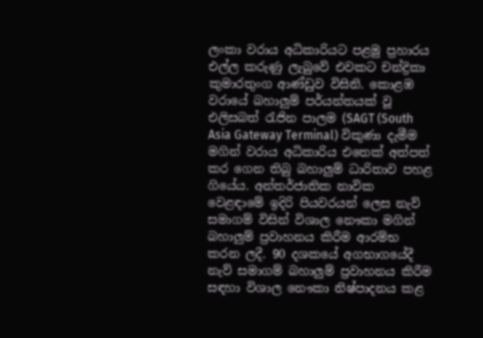ලංකා වරාය අධිකාරියට පළමු ප්‍රහාරය එල්ල කරුණු ලැබුවේ එවකට චන්ද්‍රිකා කුමාරතුංග ආණ්ඩුව විසිනි. කොළඹ වරායේ බහාලුම් පර්යන්තයක් වූ එලිසබත් රැජින පාලම (SAGT (South Asia Gateway Terminal) විකුණා දැමීම මගින් වරාය අධිකාරිය එතෙක් අත්පත් කර ගෙන තිබු බහාලුම් ධාරිතාව පහළ ගියේය. අන්තර්ජාතික නාවික වෙළඳාමේ ඉදිරි පියවරයන් ලෙස නැව් සමාගම් විසින් විශාල නෞකා මගින් බහාලුම් ප්‍රවාහනය කිරීම ආරම්භ කරන ලදී. 90 දශකයේ අගභාගයේදී නැව් සමාගම් බහාලුම් ප්‍රවාහනය කිරීම සඳහා විශාල නෞකා නිෂ්පාදනය කළ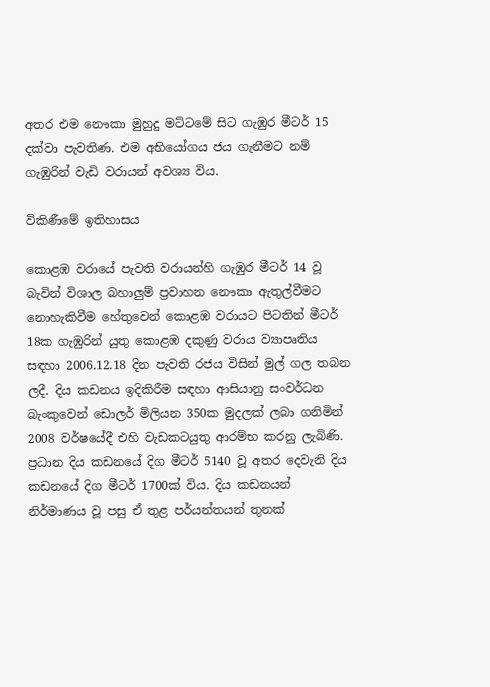අතර එම නෞකා මුහුදු මට්ටමේ සිට ගැඹුර මීටර් 15 දක්වා පැවතිණ. එම අභියෝගය ජය ගැනීමට නම් ගැඹුරින් වැඩි වරායන් අවශ්‍ය විය.

විකිණීමේ ඉතිහාසය

කොළඹ වරායේ පැවති වරායන්හි ගැඹුර මීටර් 14 වූ බැවින් විශාල බහාලුම් ප්‍රවාහන නෞකා ඇතුල්වීමට නොහැකිවීම හේතුවෙන් කොළඹ වරායට පිටතින් මීටර් 18ක ගැඹුරින් යුතු කොළඹ දකුණු වරාය ව්‍යාපෘතිය සඳහා 2006.12.18 දින පැවති රජය විසින් මුල් ගල තබන ලදී. දිය කඩනය ඉදිකිරීම සඳහා ආසියානු සංවර්ධන බැංකුවෙන් ඩොලර් මිලියන 350ක මුදලක් ලබා ගනිමින් 2008 වර්ෂයේදී එහි වැඩකටයුතු ආරම්භ කරනු ලැබිණි. ප්‍රධාන දිය කඩනයේ දිග මීටර් 5140 වූ අතර දෙවැනි දිය කඩනයේ දිග මීටර් 1700ක් විය. දිය කඩනයන් නිර්මාණය වූ පසු ඒ තුළ පර්යන්තයන් තුනක්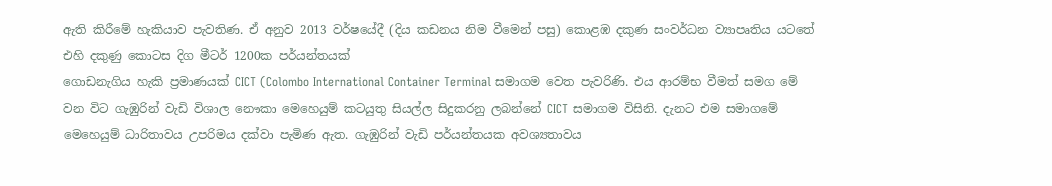ඇති කිරීමේ හැකියාව පැවතිණ. ඒ අනුව 2013 වර්ෂයේදී (දිය කඩනය නිම වීමෙන් පසු) කොළඹ දකුණ සංවර්ධන ව්‍යාපෘතිය යටතේ එහි දකුණු කොටස දිග මීටර් 1200ක පර්යන්තයක්
ගොඩනැගිය හැකි ප්‍රමාණයක් CICT (Colombo International Container Terminal සමාගම වෙත පැවරිණි. එය ආරම්භ වීමත් සමග මේ වන විට ගැඹුරින් වැඩි විශාල නෞකා මෙහෙයුම් කටයුතු සියල්ල සිදුකරනු ලබන්නේ CICT සමාගම විසිනි. දැනට එම සමාගමේ මෙහෙයුම් ධාරිතාවය උපරිමය දක්වා පැමිණ ඇත. ගැඹුරින් වැඩි පර්යන්තයක අවශ්‍යතාවය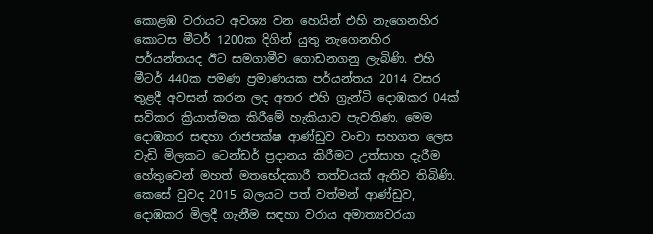කොළඹ වරායට අවශ්‍ය වන හෙයින් එහි නැගෙනහිර කොටස මීටර් 1200ක දිගින් යුතු නැගෙනහිර පර්යන්තයද ඊට සමගාමීව ගොඩනගනු ලැබිණි. එහි මීටර් 440ක පමණ ප්‍රමාණයක පර්යන්තය 2014 වසර තුළදී අවසන් කරන ලද අතර එහි ග්‍රැන්ටි දොඹකර 04ක් සවිකර ක්‍රියාත්මක කිරීමේ හැකියාව පැවතිණ. මෙම දොඹකර සඳහා රාජපක්ෂ ආණ්ඩුව වංචා සහගත ලෙස වැඩි මිලකට ටෙන්ඩර් ප්‍රදානය කිරීමට උත්සාහ දැරීම හේතුවෙන් මහත් මතභේදකාරී තත්වයක් ඇතිව තිබිණි. කෙසේ වුවද 2015 බලයට පත් වත්මන් ආණ්ඩුව, දොඹකර මිලදී ගැනීම සඳහා වරාය අමාත්‍යවරයා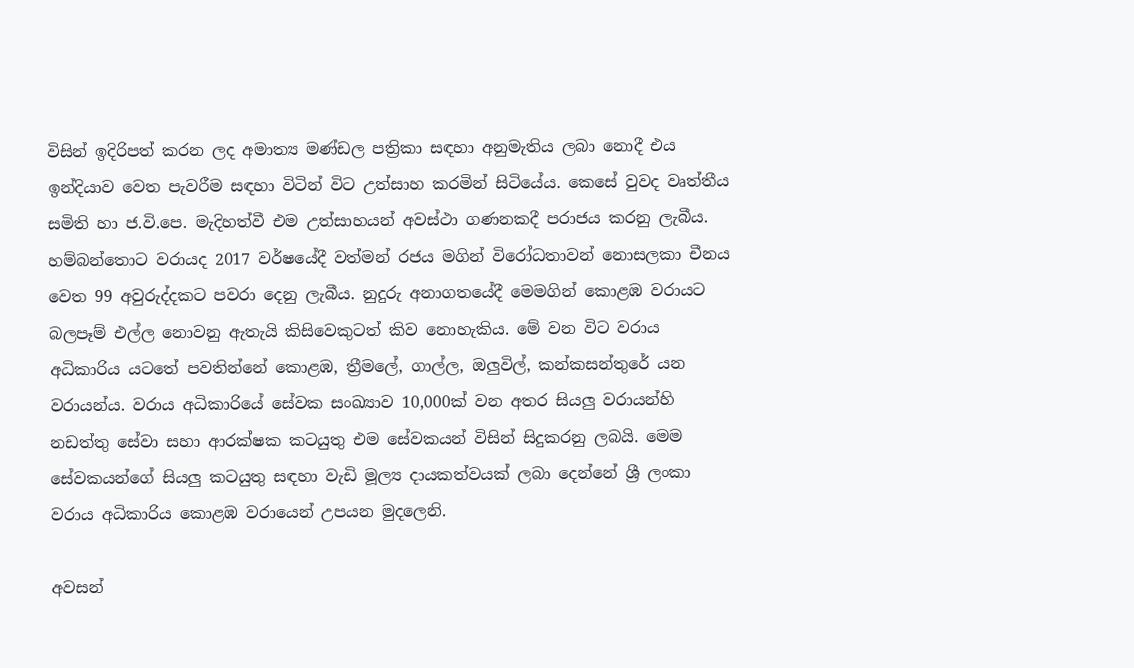විසින් ඉදිරිපත් කරන ලද අමාත්‍ය මණ්ඩල පත්‍රිකා සඳහා අනුමැතිය ලබා නොදී එය ඉන්දියාව වෙත පැවරීම සඳහා විටින් විට උත්සාහ කරමින් සිටියේය. කෙසේ වුවද වෘත්තීය සමිති හා ජ.වි.පෙ. මැදිහත්වී එම උත්සාහයන් අවස්ථා ගණනකදී පරාජය කරනු ලැබීය.
හම්බන්තොට වරායද 2017 වර්ෂයේදී වත්මන් රජය මගින් විරෝධතාවන් නොසලකා චීනය වෙත 99 අවුරුද්දකට පවරා දෙනු ලැබීය. නුදුරු අනාගතයේදී මෙමගින් කොළඹ වරායට බලපෑම් එල්ල නොවනු ඇතැයි කිසිවෙකුටත් කිව නොහැකිය. මේ වන විට වරාය අධිකාරිය යටතේ පවතින්නේ කොළඹ, ත්‍රීමලේ, ගාල්ල, ඔලුවිල්, කන්කසන්තුරේ යන වරායන්ය. වරාය අධිකාරියේ සේවක සංඛ්‍යාව 10,000ක් වන අතර සියලු වරායන්හි නඩත්තු සේවා සහා ආරක්ෂක කටයුතු එම සේවකයන් විසින් සිදුකරනු ලබයි. මෙම සේවකයන්ගේ සියලු කටයුතු සඳහා වැඩි මූල්‍ය දායකත්වයක් ලබා දෙන්නේ ශ්‍රී ලංකා වරාය අධිකාරිය කොළඹ වරායෙන් උපයන මුදලෙනි.

අවසන්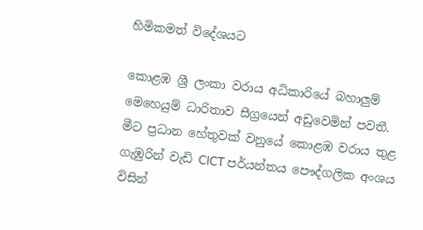හිමිකමත් විදේශයට

කොළඹ ශ්‍රී ලංකා වරාය අධිකාරියේ බහාලුම් මෙහෙයුම් ධාරිතාව සීග්‍රයෙන් අඩුවෙමින් පවතී. මීට ප්‍රධාන හේතුවක් වනුයේ කොළඹ වරාය තුළ ගැඹුරින් වැඩි CICT පර්යන්තය පෞද්ගලික අංශය විසින්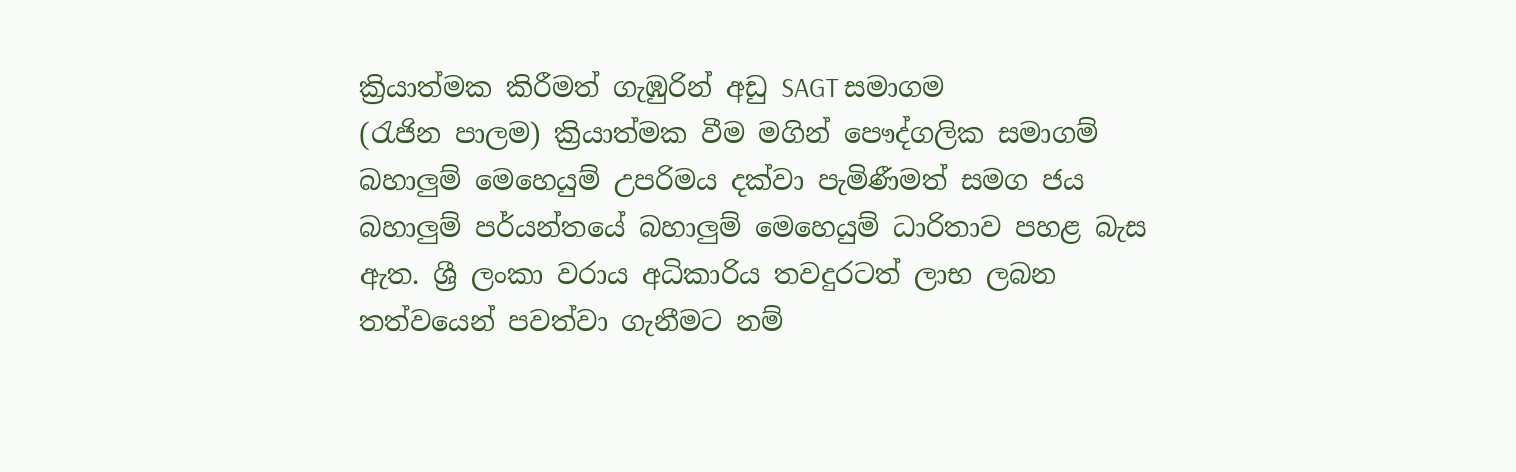ක්‍රියාත්මක කිරීමත් ගැඹුරින් අඩු SAGT සමාගම
(රැජින පාලම) ක්‍රියාත්මක වීම මගින් පෞද්ගලික සමාගම් බහාලුම් මෙහෙයුම් උපරිමය දක්වා පැමිණීමත් සමග ජය බහාලුම් පර්යන්තයේ බහාලුම් මෙහෙයුම් ධාරිතාව පහළ බැස ඇත. ශ්‍රී ලංකා වරාය අධිකාරිය තවදුරටත් ලාභ ලබන තත්වයෙන් පවත්වා ගැනීමට නම්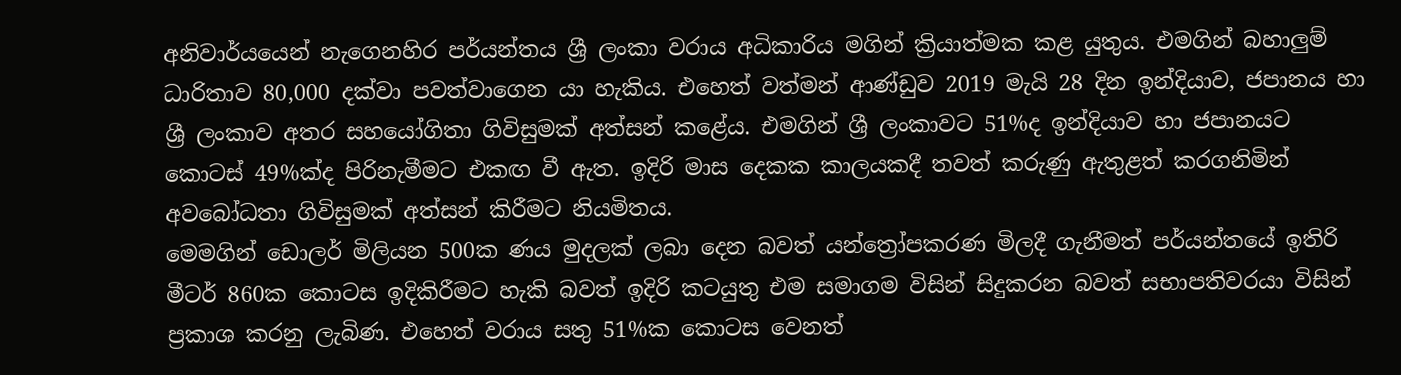අනිවාර්යයෙන් නැගෙනහිර පර්යන්තය ශ්‍රී ලංකා වරාය අධිකාරිය මගින් ක්‍රියාත්මක කළ යුතුය. එමගින් බහාලුම් ධාරිතාව 80,000 දක්වා පවත්වාගෙන යා හැකිය. එහෙත් වත්මන් ආණ්ඩුව 2019 මැයි 28 දින ඉන්දියාව, ජපානය හා ශ්‍රී ලංකාව අතර සහයෝගිතා ගිවිසුමක් අත්සන් කළේය. එමගින් ශ්‍රී ලංකාවට 51%ද ඉන්දියාව හා ජපානයට කොටස් 49%ක්ද පිරිනැමීමට එකඟ වී ඇත. ඉදිරි මාස දෙකක කාලයකදී තවත් කරුණු ඇතුළත් කරගනිමින් අවබෝධතා ගිවිසුමක් අත්සන් කිරීමට නියමිතය.
මෙමගින් ඩොලර් මිලියන 500ක ණය මුදලක් ලබා දෙන බවත් යන්ත්‍රෝපකරණ මිලදී ගැනීමත් පර්යන්තයේ ඉතිරි මීටර් 860ක කොටස ඉදිකිරීමට හැකි බවත් ඉදිරි කටයුතු එම සමාගම විසින් සිදුකරන බවත් සභාපතිවරයා විසින් ප්‍රකාශ කරනු ලැබිණ. එහෙත් වරාය සතු 51%ක කොටස වෙනත්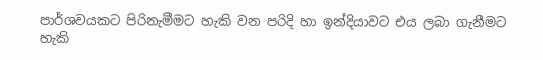පාර්ශවයකට පිරිනැමීමට හැකි වන පරිදි හා ඉන්දියාවට එය ලබා ගැනීමට හැකි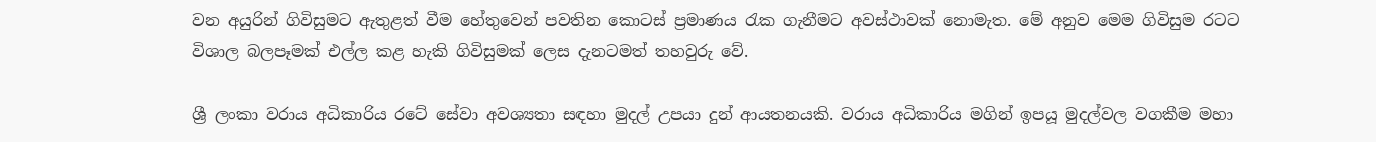වන අයුරින් ගිවිසුමට ඇතුළත් වීම හේතුවෙන් පවතින කොටස් ප්‍රමාණය රැක ගැනීමට අවස්ථාවක් නොමැත. මේ අනුව මෙම ගිවිසුම රටට විශාල බලපෑමක් එල්ල කළ හැකි ගිවිසුමක් ලෙස දැනටමත් තහවුරු වේ.

ශ්‍රී ලංකා වරාය අධිකාරිය රටේ සේවා අවශ්‍යතා සඳහා මුදල් උපයා දුන් ආයතනයකි. වරාය අධිකාරිය මගින් ඉපයූ මුදල්වල වගකීම මහා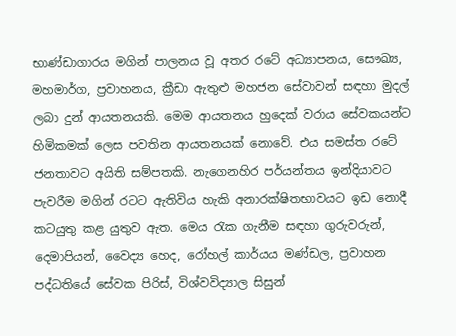භාණ්ඩාගාරය මගින් පාලනය වූ අතර රටේ අධ්‍යාපනය, සෞඛ්‍ය, මහමාර්ග, ප්‍රවාහනය, ක්‍රීඩා ඇතුළු මහජන සේවාවන් සඳහා මුදල් ලබා දුන් ආයතනයකි. මෙම ආයතනය හුදෙක් වරාය සේවකයන්ට හිමිකමක් ලෙස පවතින ආයතනයක් නොවේ. එය සමස්ත රටේ ජනතාවට අයිති සම්පතකි. නැගෙනහිර පර්යන්තය ඉන්දියාවට පැවරීම මගින් රටට ඇතිවිය හැකි අනාරක්ෂිතභාවයට ඉඩ නොදී කටයුතු කළ යුතුව ඇත. මෙය රැක ගැනීම සඳහා ගුරුවරුන්, දෙමාපියන්, වෛද්‍ය හෙද, රෝහල් කාර්යය මණ්ඩල, ප්‍රවාහන පද්ධතියේ සේවක පිරිස්, විශ්වවිද්‍යාල සිසුන්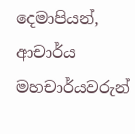දෙමාපියන්, ආචාර්ය මහචාර්යවරුන්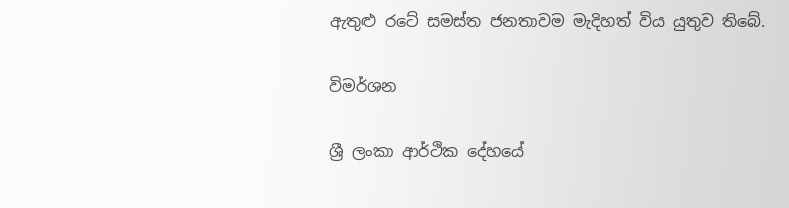ඇතුළු රටේ සමස්ත ජනතාවම මැදිහත් විය යුතුව තිබේ.

විමර්ශන

ශ්‍රී ලංකා ආර්ථික දේහයේ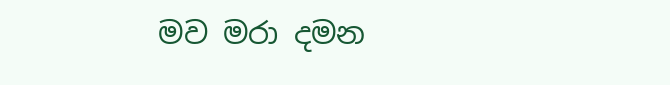මව මරා දමන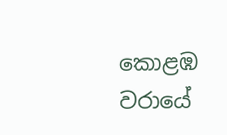කොළඹ වරායේ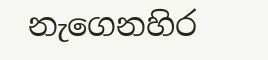නැගෙනහිර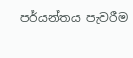පර්යන්තය පැවරීම